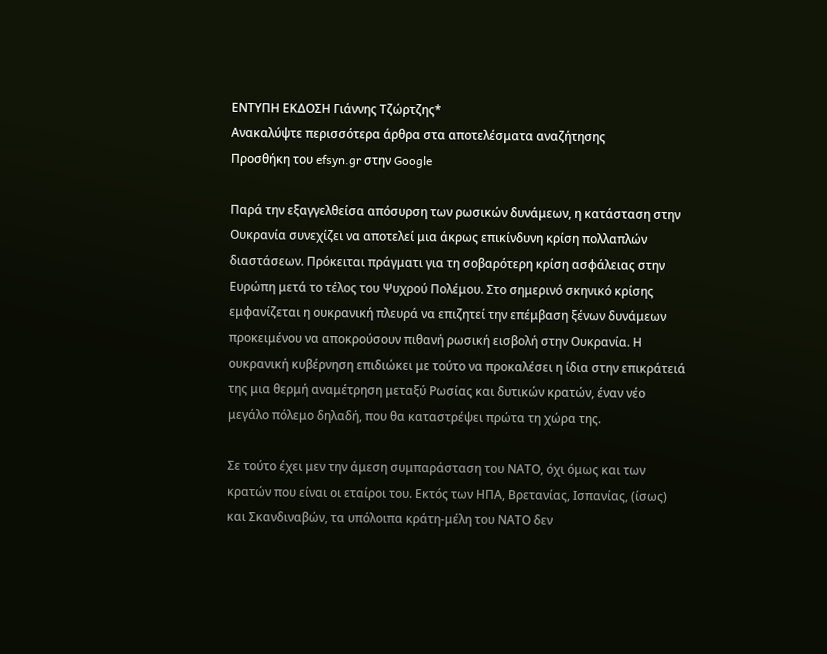ΕΝΤΥΠΗ ΕΚΔΟΣΗ Γιάννης Τζώρτζης*
Ανακαλύψτε περισσότερα άρθρα στα αποτελέσματα αναζήτησης
Προσθήκη του efsyn.gr στην Google

Παρά την εξαγγελθείσα απόσυρση των ρωσικών δυνάμεων, η κατάσταση στην Ουκρανία συνεχίζει να αποτελεί μια άκρως επικίνδυνη κρίση πολλαπλών διαστάσεων. Πρόκειται πράγματι για τη σοβαρότερη κρίση ασφάλειας στην Ευρώπη μετά το τέλος του Ψυχρού Πολέμου. Στο σημερινό σκηνικό κρίσης εμφανίζεται η ουκρανική πλευρά να επιζητεί την επέμβαση ξένων δυνάμεων προκειμένου να αποκρούσουν πιθανή ρωσική εισβολή στην Ουκρανία. Η ουκρανική κυβέρνηση επιδιώκει με τούτο να προκαλέσει η ίδια στην επικράτειά της μια θερμή αναμέτρηση μεταξύ Ρωσίας και δυτικών κρατών, έναν νέο μεγάλο πόλεμο δηλαδή, που θα καταστρέψει πρώτα τη χώρα της.

Σε τούτο έχει μεν την άμεση συμπαράσταση του ΝΑΤΟ, όχι όμως και των κρατών που είναι οι εταίροι του. Εκτός των ΗΠΑ, Βρετανίας, Ισπανίας, (ίσως) και Σκανδιναβών, τα υπόλοιπα κράτη-μέλη του ΝΑΤΟ δεν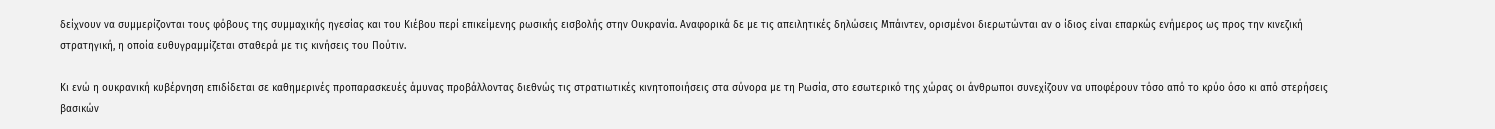δείχνουν να συμμερίζονται τους φόβους της συμμαχικής ηγεσίας και του Κιέβου περί επικείμενης ρωσικής εισβολής στην Ουκρανία. Αναφορικά δε με τις απειλητικές δηλώσεις Μπάιντεν, ορισμένοι διερωτώνται αν ο ίδιος είναι επαρκώς ενήμερος ως προς την κινεζική στρατηγική, η οποία ευθυγραμμίζεται σταθερά με τις κινήσεις του Πούτιν.

Κι ενώ η ουκρανική κυβέρνηση επιδίδεται σε καθημερινές προπαρασκευές άμυνας προβάλλοντας διεθνώς τις στρατιωτικές κινητοποιήσεις στα σύνορα με τη Ρωσία, στο εσωτερικό της χώρας οι άνθρωποι συνεχίζουν να υποφέρουν τόσο από το κρύο όσο κι από στερήσεις βασικών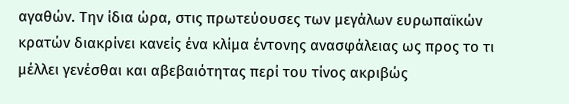αγαθών. Την ίδια ώρα, στις πρωτεύουσες των μεγάλων ευρωπαϊκών κρατών διακρίνει κανείς ένα κλίμα έντονης ανασφάλειας ως προς το τι μέλλει γενέσθαι και αβεβαιότητας περί του τίνος ακριβώς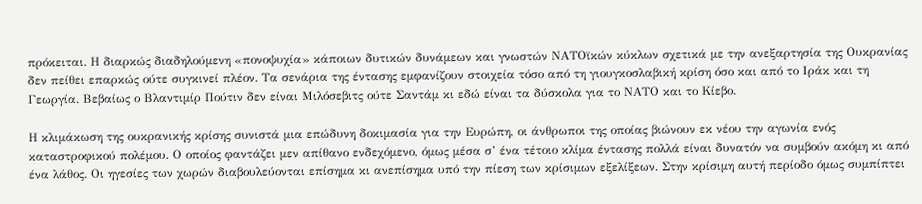πρόκειται. Η διαρκώς διαδηλούμενη «πονοψυχία» κάποιων δυτικών δυνάμεων και γνωστών ΝΑΤΟϊκών κύκλων σχετικά με την ανεξαρτησία της Ουκρανίας δεν πείθει επαρκώς ούτε συγκινεί πλέον. Τα σενάρια της έντασης εμφανίζουν στοιχεία τόσο από τη γιουγκοσλαβική κρίση όσο και από το Ιράκ και τη Γεωργία. Βεβαίως ο Βλαντιμίρ Πούτιν δεν είναι Μιλόσεβιτς ούτε Σαντάμ κι εδώ είναι τα δύσκολα για το ΝΑΤΟ και το Κίεβο.

Η κλιμάκωση της ουκρανικής κρίσης συνιστά μια επώδυνη δοκιμασία για την Ευρώπη, οι άνθρωποι της οποίας βιώνουν εκ νέου την αγωνία ενός καταστροφικού πολέμου. Ο οποίος φαντάζει μεν απίθανο ενδεχόμενο, όμως μέσα σ’ ένα τέτοιο κλίμα έντασης πολλά είναι δυνατόν να συμβούν ακόμη κι από ένα λάθος. Οι ηγεσίες των χωρών διαβουλεύονται επίσημα κι ανεπίσημα υπό την πίεση των κρίσιμων εξελίξεων. Στην κρίσιμη αυτή περίοδο όμως συμπίπτει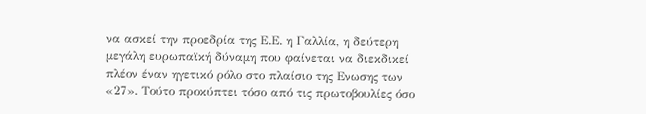να ασκεί την προεδρία της Ε.Ε. η Γαλλία, η δεύτερη μεγάλη ευρωπαϊκή δύναμη που φαίνεται να διεκδικεί πλέον έναν ηγετικό ρόλο στο πλαίσιο της Ενωσης των «27». Τούτο προκύπτει τόσο από τις πρωτοβουλίες όσο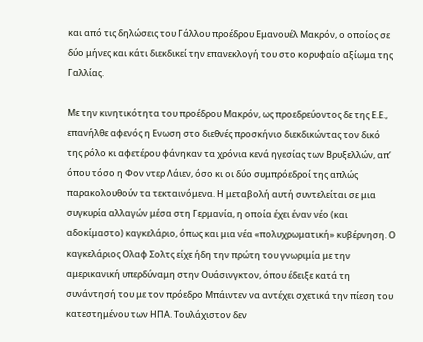και από τις δηλώσεις του Γάλλου προέδρου Εμανουέλ Μακρόν, ο οποίος σε δύο μήνες και κάτι διεκδικεί την επανεκλογή του στο κορυφαίο αξίωμα της Γαλλίας.

Με την κινητικότητα του προέδρου Μακρόν, ως προεδρεύοντος δε της Ε.Ε., επανήλθε αφενός η Ενωση στο διεθνές προσκήνιο διεκδικώντας τον δικό της ρόλο κι αφετέρου φάνηκαν τα χρόνια κενά ηγεσίας των Βρυξελλών, απ’ όπου τόσο η Φον ντερ Λάιεν, όσο κι οι δύο συμπρόεδροί της απλώς παρακολουθούν τα τεκταινόμενα. Η μεταβολή αυτή συντελείται σε μια συγκυρία αλλαγών μέσα στη Γερμανία, η οποία έχει έναν νέο (και αδοκίμαστο) καγκελάριο, όπως και μια νέα «πολυχρωματική» κυβέρνηση. Ο καγκελάριος Ολαφ Σολτς είχε ήδη την πρώτη του γνωριμία με την αμερικανική υπερδύναμη στην Ουάσινγκτον, όπου έδειξε κατά τη συνάντησή του με τον πρόεδρο Μπάιντεν να αντέχει σχετικά την πίεση του κατεστημένου των ΗΠΑ. Τουλάχιστον δεν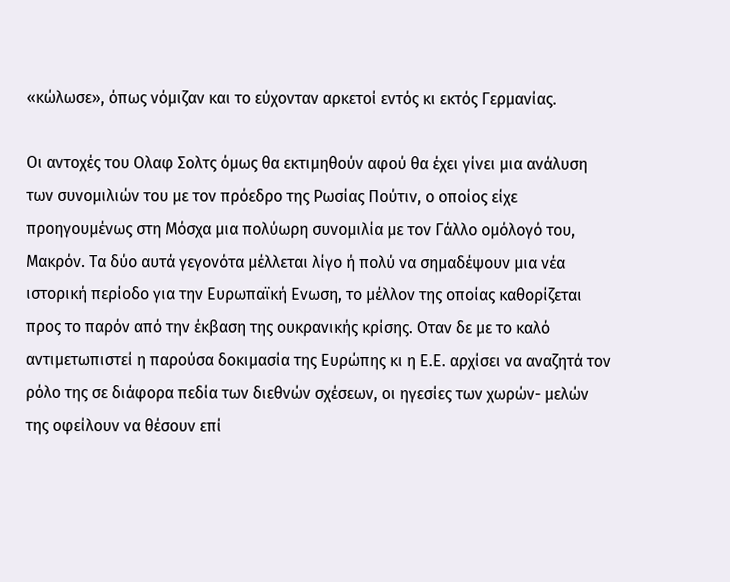«κώλωσε», όπως νόμιζαν και το εύχονταν αρκετοί εντός κι εκτός Γερμανίας.

Οι αντοχές του Ολαφ Σολτς όμως θα εκτιμηθούν αφού θα έχει γίνει μια ανάλυση των συνομιλιών του με τον πρόεδρο της Ρωσίας Πούτιν, ο οποίος είχε προηγουμένως στη Μόσχα μια πολύωρη συνομιλία με τον Γάλλο ομόλογό του, Μακρόν. Τα δύο αυτά γεγονότα μέλλεται λίγο ή πολύ να σημαδέψουν μια νέα ιστορική περίοδο για την Ευρωπαϊκή Ενωση, το μέλλον της οποίας καθορίζεται προς το παρόν από την έκβαση της ουκρανικής κρίσης. Οταν δε με το καλό αντιμετωπιστεί η παρούσα δοκιμασία της Ευρώπης κι η Ε.Ε. αρχίσει να αναζητά τον ρόλο της σε διάφορα πεδία των διεθνών σχέσεων, οι ηγεσίες των χωρών- μελών της οφείλουν να θέσουν επί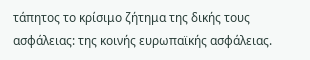τάπητος το κρίσιμο ζήτημα της δικής τους ασφάλειας: της κοινής ευρωπαϊκής ασφάλειας.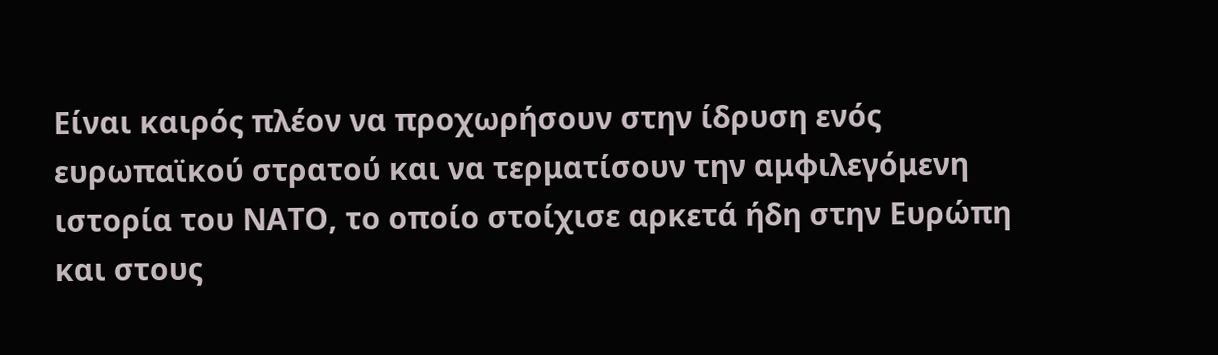Είναι καιρός πλέον να προχωρήσουν στην ίδρυση ενός ευρωπαϊκού στρατού και να τερματίσουν την αμφιλεγόμενη ιστορία του ΝΑΤΟ, το οποίο στοίχισε αρκετά ήδη στην Ευρώπη και στους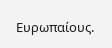Ευρωπαίους.